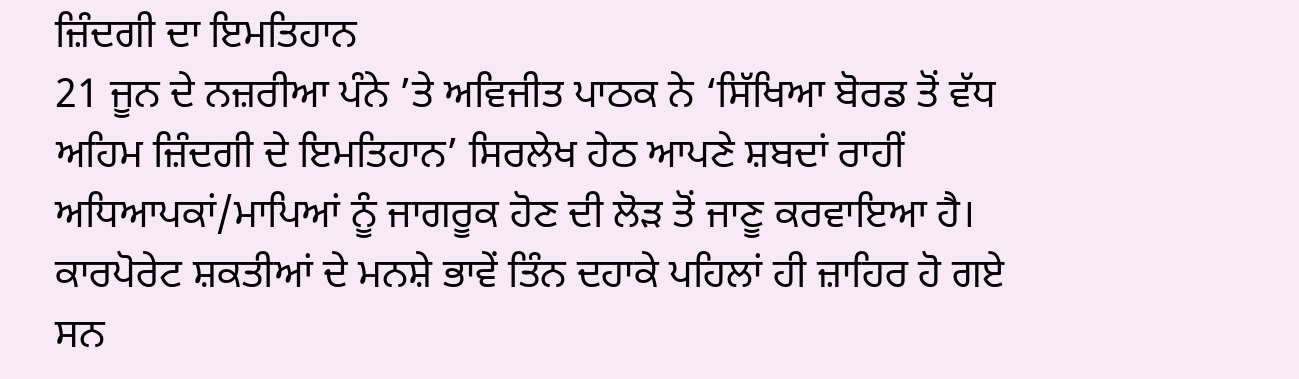ਜ਼ਿੰਦਗੀ ਦਾ ਇਮਤਿਹਾਨ
21 ਜੂਨ ਦੇ ਨਜ਼ਰੀਆ ਪੰਨੇ ’ਤੇ ਅਵਿਜੀਤ ਪਾਠਕ ਨੇ ‘ਸਿੱਖਿਆ ਬੋਰਡ ਤੋਂ ਵੱਧ ਅਹਿਮ ਜ਼ਿੰਦਗੀ ਦੇ ਇਮਤਿਹਾਨ’ ਸਿਰਲੇਖ ਹੇਠ ਆਪਣੇ ਸ਼ਬਦਾਂ ਰਾਹੀਂ ਅਧਿਆਪਕਾਂ/ਮਾਪਿਆਂ ਨੂੰ ਜਾਗਰੂਕ ਹੋਣ ਦੀ ਲੋੜ ਤੋਂ ਜਾਣੂ ਕਰਵਾਇਆ ਹੈ। ਕਾਰਪੋਰੇਟ ਸ਼ਕਤੀਆਂ ਦੇ ਮਨਸ਼ੇ ਭਾਵੇਂ ਤਿੰਨ ਦਹਾਕੇ ਪਹਿਲਾਂ ਹੀ ਜ਼ਾਹਿਰ ਹੋ ਗਏ ਸਨ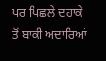ਪਰ ਪਿਛਲੇ ਦਹਾਕੇ ਤੋਂ ਬਾਕੀ ਅਦਾਰਿਆਂ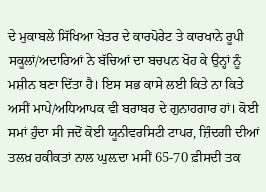ਦੇ ਮੁਕਾਬਲੇ ਸਿੱਖਿਆ ਖੇਤਰ ਦੇ ਕਾਰਪੋਰੇਟ ਤੇ ਕਾਰਖਾਨੇ ਰੂਪੀ ਸਕੂਲਾਂ/ਅਦਾਰਿਆਂ ਨੇ ਬੱਚਿਆਂ ਦਾ ਬਚਪਨ ਖੋਹ ਕੇ ਉਨ੍ਹਾਂ ਨੂੰ ਮਸ਼ੀਨ ਬਣਾ ਦਿੱਤਾ ਹੈ। ਇਸ ਸਭ ਕਾਸੇ ਲਈ ਕਿਤੇ ਨਾ ਕਿਤੇ ਅਸੀਂ ਮਾਪੇ/ਅਧਿਆਪਕ ਵੀ ਬਰਾਬਰ ਦੇ ਗੁਨਾਹਗਾਰ ਹਾਂ। ਕੋਈ ਸਮਾਂ ਹੁੰਦਾ ਸੀ ਜਦੋਂ ਕੋਈ ਯੂਨੀਵਰਸਿਟੀ ਟਾਪਰ, ਜ਼ਿੰਦਗੀ ਦੀਆਂ ਤਲਖ਼ ਹਕੀਕਤਾਂ ਨਾਲ ਘੁਲ਼ਦਾ ਮਸੀਂ 65-70 ਫ਼ੀਸਦੀ ਤਕ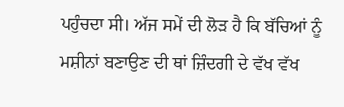ਪਹੁੰਚਦਾ ਸੀ। ਅੱਜ ਸਮੇਂ ਦੀ ਲੋੜ ਹੈ ਕਿ ਬੱਚਿਆਂ ਨੂੰ ਮਸ਼ੀਨਾਂ ਬਣਾਉਣ ਦੀ ਥਾਂ ਜ਼ਿੰਦਗੀ ਦੇ ਵੱਖ ਵੱਖ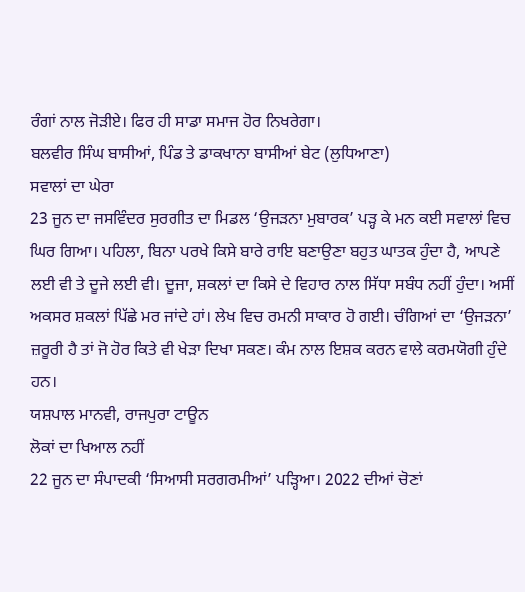ਰੰਗਾਂ ਨਾਲ ਜੋੜੀਏ। ਫਿਰ ਹੀ ਸਾਡਾ ਸਮਾਜ ਹੋਰ ਨਿਖਰੇਗਾ।
ਬਲਵੀਰ ਸਿੰਘ ਬਾਸੀਆਂ, ਪਿੰਡ ਤੇ ਡਾਕਖਾਨਾ ਬਾਸੀਆਂ ਬੇਟ (ਲੁਧਿਆਣਾ)
ਸਵਾਲਾਂ ਦਾ ਘੇਰਾ
23 ਜੂਨ ਦਾ ਜਸਵਿੰਦਰ ਸੁਰਗੀਤ ਦਾ ਮਿਡਲ ‘ਉਜੜਨਾ ਮੁਬਾਰਕ’ ਪੜ੍ਹ ਕੇ ਮਨ ਕਈ ਸਵਾਲਾਂ ਵਿਚ ਘਿਰ ਗਿਆ। ਪਹਿਲਾ, ਬਿਨਾ ਪਰਖੇ ਕਿਸੇ ਬਾਰੇ ਰਾਇ ਬਣਾਉਣਾ ਬਹੁਤ ਘਾਤਕ ਹੁੰਦਾ ਹੈ, ਆਪਣੇ ਲਈ ਵੀ ਤੇ ਦੂਜੇ ਲਈ ਵੀ। ਦੂਜਾ, ਸ਼ਕਲਾਂ ਦਾ ਕਿਸੇ ਦੇ ਵਿਹਾਰ ਨਾਲ ਸਿੱਧਾ ਸਬੰਧ ਨਹੀਂ ਹੁੰਦਾ। ਅਸੀਂ ਅਕਸਰ ਸ਼ਕਲਾਂ ਪਿੱਛੇ ਮਰ ਜਾਂਦੇ ਹਾਂ। ਲੇਖ ਵਿਚ ਰਮਨੀ ਸਾਕਾਰ ਹੋ ਗਈ। ਚੰਗਿਆਂ ਦਾ ‘ਉਜੜਨਾ’ ਜ਼ਰੂਰੀ ਹੈ ਤਾਂ ਜੋ ਹੋਰ ਕਿਤੇ ਵੀ ਖੇੜਾ ਦਿਖਾ ਸਕਣ। ਕੰਮ ਨਾਲ ਇਸ਼ਕ ਕਰਨ ਵਾਲੇ ਕਰਮਯੋਗੀ ਹੁੰਦੇ ਹਨ।
ਯਸ਼ਪਾਲ ਮਾਨਵੀ, ਰਾਜਪੁਰਾ ਟਾਊਨ
ਲੋਕਾਂ ਦਾ ਖਿਆਲ ਨਹੀਂ
22 ਜੂਨ ਦਾ ਸੰਪਾਦਕੀ ‘ਸਿਆਸੀ ਸਰਗਰਮੀਆਂ’ ਪੜ੍ਹਿਆ। 2022 ਦੀਆਂ ਚੋਣਾਂ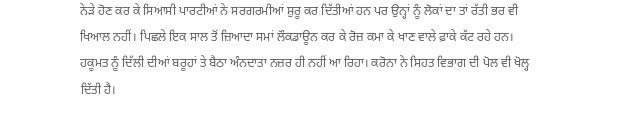ਨੇੜੇ ਹੋਣ ਕਰ ਕੇ ਸਿਆਸੀ ਪਾਰਟੀਆਂ ਨੇ ਸਰਗਰਮੀਆਂ ਸ਼ੁਰੂ ਕਰ ਦਿੱਤੀਆਂ ਹਨ ਪਰ ਉਨ੍ਹਾਂ ਨੂੰ ਲੋਕਾਂ ਦਾ ਤਾਂ ਰੱਤੀ ਭਰ ਵੀ ਖਿਆਲ ਨਹੀਂ। ਪਿਛਲੇ ਇਕ ਸਾਲ ਤੋਂ ਜ਼ਿਆਦਾ ਸਮਾਂ ਲੌਕਡਾਊਨ ਕਰ ਕੇ ਰੋਜ਼ ਕਮਾ ਕੇ ਖਾਣ ਵਾਲੇ ਫ਼ਾਕੇ ਕੱਟ ਰਹੇ ਹਨ। ਹਕੂਮਤ ਨੂੰ ਦਿੱਲੀ ਦੀਆਂ ਬਰੂਹਾਂ ਤੇ ਬੈਠਾ ਅੰਨਦਾਤਾ ਨਜ਼ਰ ਹੀ ਨਹੀਂ ਆ ਰਿਹਾ। ਕਰੋਨਾ ਨੇ ਸਿਹਤ ਵਿਭਾਗ ਦੀ ਪੋਲ ਵੀ ਖੋਲ੍ਹ ਦਿੱਤੀ ਹੈ।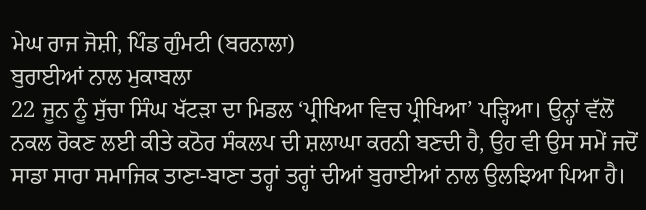ਮੇਘ ਰਾਜ ਜੋਸ਼ੀ, ਪਿੰਡ ਗੁੰਮਟੀ (ਬਰਨਾਲਾ)
ਬੁਰਾਈਆਂ ਨਾਲ ਮੁਕਾਬਲਾ
22 ਜੂਨ ਨੂੰ ਸੁੱਚਾ ਸਿੰਘ ਖੱਟੜਾ ਦਾ ਮਿਡਲ ‘ਪ੍ਰੀਖਿਆ ਵਿਚ ਪ੍ਰੀਖਿਆ’ ਪੜ੍ਹਿਆ। ਉਨ੍ਹਾਂ ਵੱਲੋਂ ਨਕਲ ਰੋਕਣ ਲਈ ਕੀਤੇ ਕਠੋਰ ਸੰਕਲਪ ਦੀ ਸ਼ਲਾਘਾ ਕਰਨੀ ਬਣਦੀ ਹੈ, ਉਹ ਵੀ ਉਸ ਸਮੇਂ ਜਦੋਂ ਸਾਡਾ ਸਾਰਾ ਸਮਾਜਿਕ ਤਾਣਾ-ਬਾਣਾ ਤਰ੍ਹਾਂ ਤਰ੍ਹਾਂ ਦੀਆਂ ਬੁਰਾਈਆਂ ਨਾਲ ਉਲਝਿਆ ਪਿਆ ਹੈ।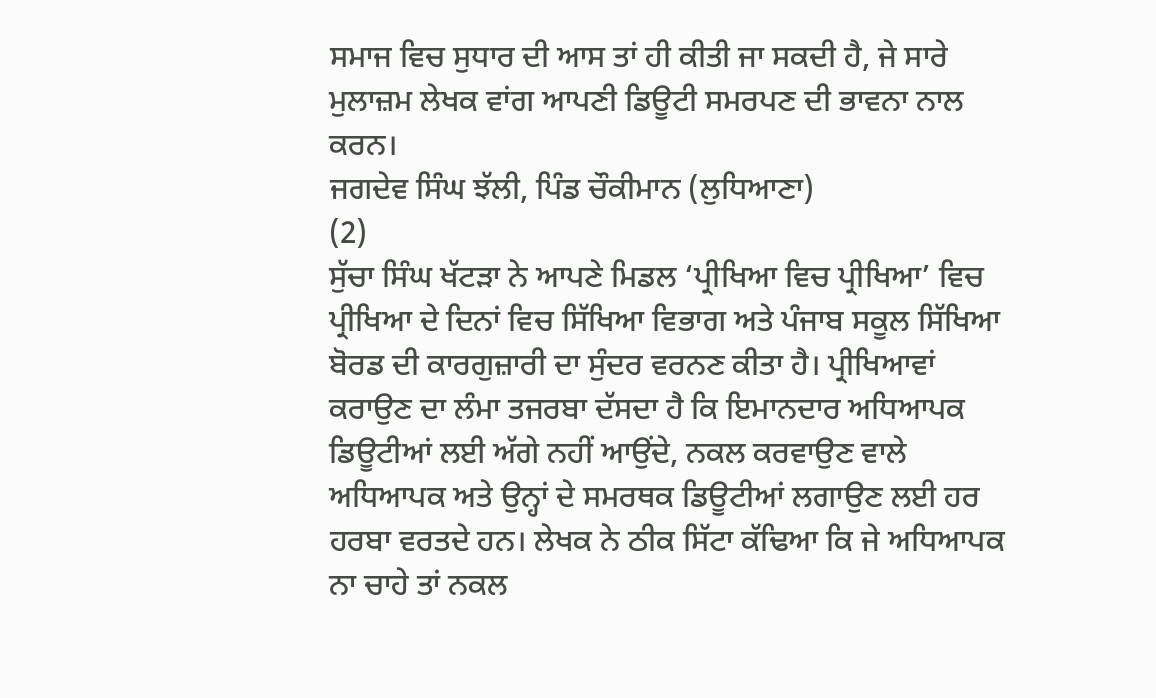ਸਮਾਜ ਵਿਚ ਸੁਧਾਰ ਦੀ ਆਸ ਤਾਂ ਹੀ ਕੀਤੀ ਜਾ ਸਕਦੀ ਹੈ, ਜੇ ਸਾਰੇ ਮੁਲਾਜ਼ਮ ਲੇਖਕ ਵਾਂਗ ਆਪਣੀ ਡਿਊਟੀ ਸਮਰਪਣ ਦੀ ਭਾਵਨਾ ਨਾਲ ਕਰਨ।
ਜਗਦੇਵ ਸਿੰਘ ਝੱਲੀ, ਪਿੰਡ ਚੌਕੀਮਾਨ (ਲੁਧਿਆਣਾ)
(2)
ਸੁੱਚਾ ਸਿੰਘ ਖੱਟੜਾ ਨੇ ਆਪਣੇ ਮਿਡਲ ‘ਪ੍ਰੀਖਿਆ ਵਿਚ ਪ੍ਰੀਖਿਆ’ ਵਿਚ ਪ੍ਰੀਖਿਆ ਦੇ ਦਿਨਾਂ ਵਿਚ ਸਿੱਖਿਆ ਵਿਭਾਗ ਅਤੇ ਪੰਜਾਬ ਸਕੂਲ ਸਿੱਖਿਆ ਬੋਰਡ ਦੀ ਕਾਰਗੁਜ਼ਾਰੀ ਦਾ ਸੁੰਦਰ ਵਰਨਣ ਕੀਤਾ ਹੈ। ਪ੍ਰੀਖਿਆਵਾਂ ਕਰਾਉਣ ਦਾ ਲੰਮਾ ਤਜਰਬਾ ਦੱਸਦਾ ਹੈ ਕਿ ਇਮਾਨਦਾਰ ਅਧਿਆਪਕ ਡਿਊਟੀਆਂ ਲਈ ਅੱਗੇ ਨਹੀਂ ਆਉਂਦੇ, ਨਕਲ ਕਰਵਾਉਣ ਵਾਲੇ ਅਧਿਆਪਕ ਅਤੇ ਉਨ੍ਹਾਂ ਦੇ ਸਮਰਥਕ ਡਿਊਟੀਆਂ ਲਗਾਉਣ ਲਈ ਹਰ ਹਰਬਾ ਵਰਤਦੇ ਹਨ। ਲੇਖਕ ਨੇ ਠੀਕ ਸਿੱਟਾ ਕੱਢਿਆ ਕਿ ਜੇ ਅਧਿਆਪਕ ਨਾ ਚਾਹੇ ਤਾਂ ਨਕਲ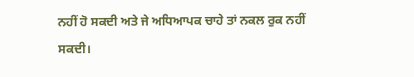ਨਹੀਂ ਹੋ ਸਕਦੀ ਅਤੇ ਜੇ ਅਧਿਆਪਕ ਚਾਹੇ ਤਾਂ ਨਕਲ ਰੁਕ ਨਹੀਂ ਸਕਦੀ।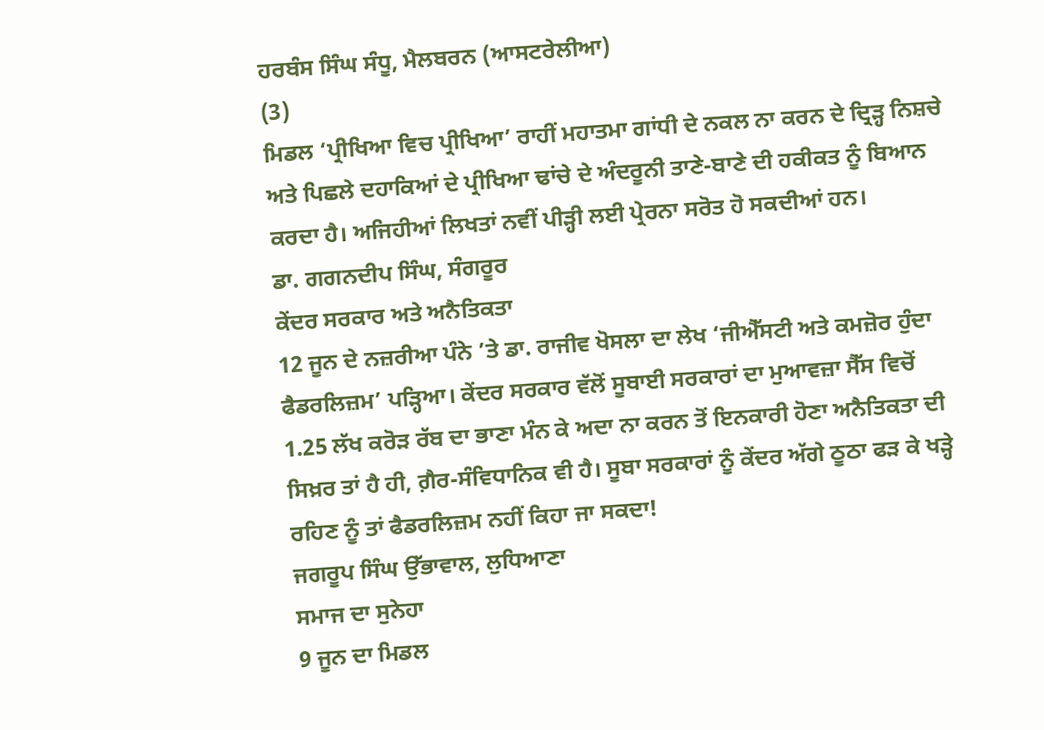ਹਰਬੰਸ ਸਿੰਘ ਸੰਧੂ, ਮੈਲਬਰਨ (ਆਸਟਰੇਲੀਆ)
(3)
ਮਿਡਲ ‘ਪ੍ਰੀਖਿਆ ਵਿਚ ਪ੍ਰੀਖਿਆ’ ਰਾਹੀਂ ਮਹਾਤਮਾ ਗਾਂਧੀ ਦੇ ਨਕਲ ਨਾ ਕਰਨ ਦੇ ਦ੍ਰਿੜ੍ਹ ਨਿਸ਼ਚੇ ਅਤੇ ਪਿਛਲੇ ਦਹਾਕਿਆਂ ਦੇ ਪ੍ਰੀਖਿਆ ਢਾਂਚੇ ਦੇ ਅੰਦਰੂਨੀ ਤਾਣੇ-ਬਾਣੇ ਦੀ ਹਕੀਕਤ ਨੂੰ ਬਿਆਨ ਕਰਦਾ ਹੈ। ਅਜਿਹੀਆਂ ਲਿਖਤਾਂ ਨਵੀਂ ਪੀੜ੍ਹੀ ਲਈ ਪ੍ਰੇਰਨਾ ਸਰੋਤ ਹੋ ਸਕਦੀਆਂ ਹਨ।
ਡਾ. ਗਗਨਦੀਪ ਸਿੰਘ, ਸੰਗਰੂਰ
ਕੇਂਦਰ ਸਰਕਾਰ ਅਤੇ ਅਨੈਤਿਕਤਾ
12 ਜੂਨ ਦੇ ਨਜ਼ਰੀਆ ਪੰਨੇ ’ਤੇ ਡਾ. ਰਾਜੀਵ ਖੋਸਲਾ ਦਾ ਲੇਖ ‘ਜੀਐੱਸਟੀ ਅਤੇ ਕਮਜ਼ੋਰ ਹੁੰਦਾ ਫੈਡਰਲਿਜ਼ਮ’ ਪੜ੍ਹਿਆ। ਕੇਂਦਰ ਸਰਕਾਰ ਵੱਲੋਂ ਸੂਬਾਈ ਸਰਕਾਰਾਂ ਦਾ ਮੁਆਵਜ਼ਾ ਸੈੱਸ ਵਿਚੋਂ 1.25 ਲੱਖ ਕਰੋੜ ਰੱਬ ਦਾ ਭਾਣਾ ਮੰਨ ਕੇ ਅਦਾ ਨਾ ਕਰਨ ਤੋਂ ਇਨਕਾਰੀ ਹੋਣਾ ਅਨੈਤਿਕਤਾ ਦੀ ਸਿਖ਼ਰ ਤਾਂ ਹੈ ਹੀ, ਗ਼ੈਰ-ਸੰਵਿਧਾਨਿਕ ਵੀ ਹੈ। ਸੂਬਾ ਸਰਕਾਰਾਂ ਨੂੰ ਕੇਂਦਰ ਅੱਗੇ ਠੂਠਾ ਫੜ ਕੇ ਖੜ੍ਹੇ ਰਹਿਣ ਨੂੰ ਤਾਂ ਫੈਡਰਲਿਜ਼ਮ ਨਹੀਂ ਕਿਹਾ ਜਾ ਸਕਦਾ!
ਜਗਰੂਪ ਸਿੰਘ ਉੱਭਾਵਾਲ, ਲੁਧਿਆਣਾ
ਸਮਾਜ ਦਾ ਸੁਨੇਹਾ
9 ਜੂਨ ਦਾ ਮਿਡਲ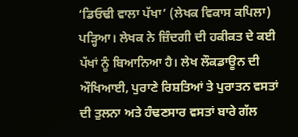‘ਡਿਓਢੀ ਵਾਲਾ ਪੱਖਾ’ (ਲੇਖਕ ਵਿਕਾਸ ਕਪਿਲਾ) ਪੜ੍ਹਿਆ। ਲੇਖਕ ਨੇ ਜ਼ਿੰਦਗੀ ਦੀ ਹਕੀਕਤ ਦੇ ਕਈ ਪੱਖਾਂ ਨੂੰ ਬਿਆਨਿਆ ਹੈ। ਲੇਖ ਲੌਕਡਾਊਨ ਦੀ ਔਖਿਆਈ, ਪੁਰਾਣੇ ਰਿਸ਼ਤਿਆਂ ਤੇ ਪੁਰਾਤਨ ਵਸਤਾਂ ਦੀ ਤੁਲਨਾ ਅਤੇ ਹੰਢਣਸਾਰ ਵਸਤਾਂ ਬਾਰੇ ਗੱਲ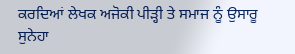ਕਰਦਿਆਂ ਲੇਖਕ ਅਜੋਕੀ ਪੀੜ੍ਹੀ ਤੇ ਸਮਾਜ ਨੂੰ ਉਸਾਰੂ ਸੁਨੇਹਾ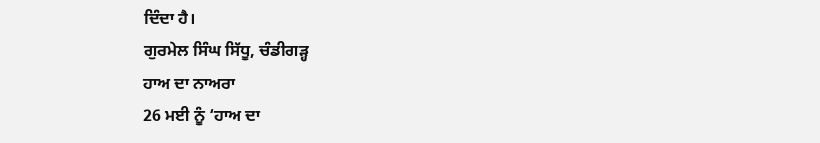ਦਿੰਦਾ ਹੈ।
ਗੁਰਮੇਲ ਸਿੰਘ ਸਿੱਧੂ, ਚੰਡੀਗੜ੍ਹ
ਹਾਅ ਦਾ ਨਾਅਰਾ
26 ਮਈ ਨੂੰ ‘ਹਾਅ ਦਾ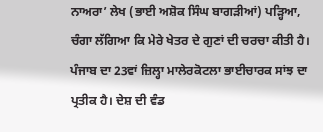ਨਾਅਰਾ’ ਲੇਖ (ਭਾਈ ਅਸ਼ੋਕ ਸਿੰਘ ਬਾਗੜੀਆਂ) ਪੜ੍ਹਿਆ, ਚੰਗਾ ਲੱਗਿਆ ਕਿ ਮੇਰੇ ਖੇਤਰ ਦੇ ਗੁਣਾਂ ਦੀ ਚਰਚਾ ਕੀਤੀ ਹੈ। ਪੰਜਾਬ ਦਾ 23ਵਾਂ ਜ਼ਿਲ੍ਹਾ ਮਾਲੇਰਕੋਟਲਾ ਭਾਈਚਾਰਕ ਸਾਂਝ ਦਾ ਪ੍ਰਤੀਕ ਹੈ। ਦੇਸ਼ ਦੀ ਵੰਡ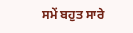ਸਮੇਂ ਬਹੁਤ ਸਾਰੇ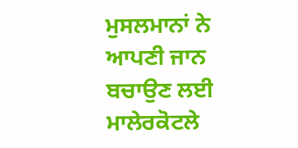ਮੁਸਲਮਾਨਾਂ ਨੇ ਆਪਣੀ ਜਾਨ ਬਚਾਉਣ ਲਈ ਮਾਲੇਰਕੋਟਲੇ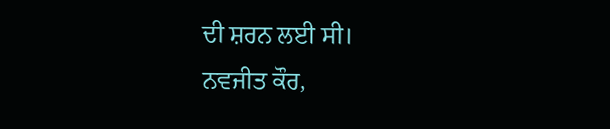ਦੀ ਸ਼ਰਨ ਲਈ ਸੀ।
ਨਵਜੀਤ ਕੌਰ,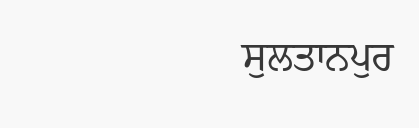ਸੁਲਤਾਨਪੁਰ